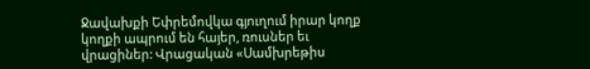Ջավախքի Եփրեմովկա գյուղում իրար կողք կողքի ապրում են հայեր, ռուսներ եւ վրացիներ: Վրացական «Սամխրեթիս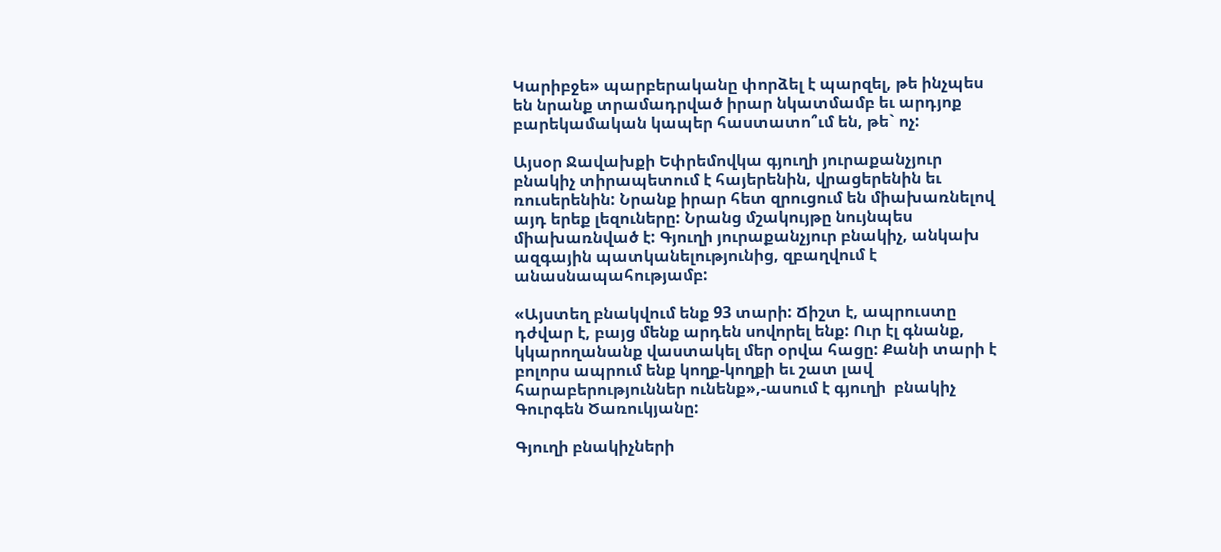Կարիբջե» պարբերականը փորձել է պարզել, թե ինչպես են նրանք տրամադրված իրար նկատմամբ եւ արդյոք բարեկամական կապեր հաստատո՞ւմ են, թե` ոչ:

Այսօր Ջավախքի Եփրեմովկա գյուղի յուրաքանչյուր բնակիչ տիրապետում է հայերենին, վրացերենին եւ ռուսերենին: Նրանք իրար հետ զրուցում են միախառնելով այդ երեք լեզուները: Նրանց մշակույթը նույնպես միախառնված է: Գյուղի յուրաքանչյուր բնակիչ, անկախ ազգային պատկանելությունից, զբաղվում է անասնապահությամբ:

«Այստեղ բնակվում ենք 93 տարի: Ճիշտ է, ապրուստը դժվար է, բայց մենք արդեն սովորել ենք: Ուր էլ գնանք, կկարողանանք վաստակել մեր օրվա հացը: Քանի տարի է բոլորս ապրում ենք կողք-կողքի եւ շատ լավ հարաբերություններ ունենք»,-ասում է գյուղի  բնակիչ Գուրգեն Ծառուկյանը:

Գյուղի բնակիչների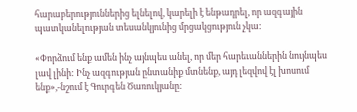հարաբերություններից ելնելով, կարելի է ենթադրել, որ ազգային պատկանելության տեսանկյունից մրցակցություն չկա:

«Փորձում ենք ամեն ինչ այնպես անել, որ մեր հարեւաններին նույնպես լավ լինի: Ինչ ազգության ընտանիք մտնենք, այդ լեզվով էլ խոսում ենք»,-նշում է Գուրգեն Ծառուկյանը: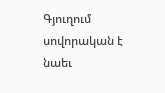Գյուղում  սովորական է նաեւ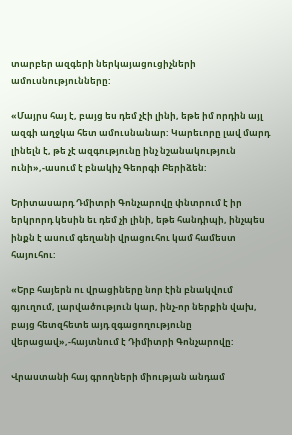տարբեր ազգերի ներկայացուցիչների ամուսնությունները:

«Մայրս հայ է, բայց ես դեմ չէի լինի, եթե իմ որդին այլ ազգի աղջկա հետ ամուսնանար: Կարեւորը լավ մարդ լինելն է, թե չէ ազգությունը ինչ նշանակություն ունի»,-ասում է բնակիչ Գեորգի Բերիձեն:

Երիտասարդ Դմիտրի Գոնչարովը փնտրում է իր երկրորդ կեսին եւ դեմ չի լինի, եթե հանդիպի, ինչպես ինքն է ասում գեղանի վրացուհու կամ համեստ հայուհու:

«Երբ հայերն ու վրացիները նոր էին բնակվում գյուղում, լարվածություն կար, ինչ-որ ներքին վախ, բայց հետզհետե այդ զգացողությունը վերացավ»,-հայտնում է Դիմիտրի Գոնչարովը:

Վրաստանի հայ գրողների միության անդամ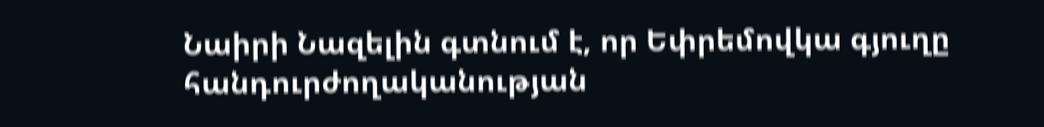Նաիրի Նազելին գտնում է, որ Եփրեմովկա գյուղը հանդուրժողականության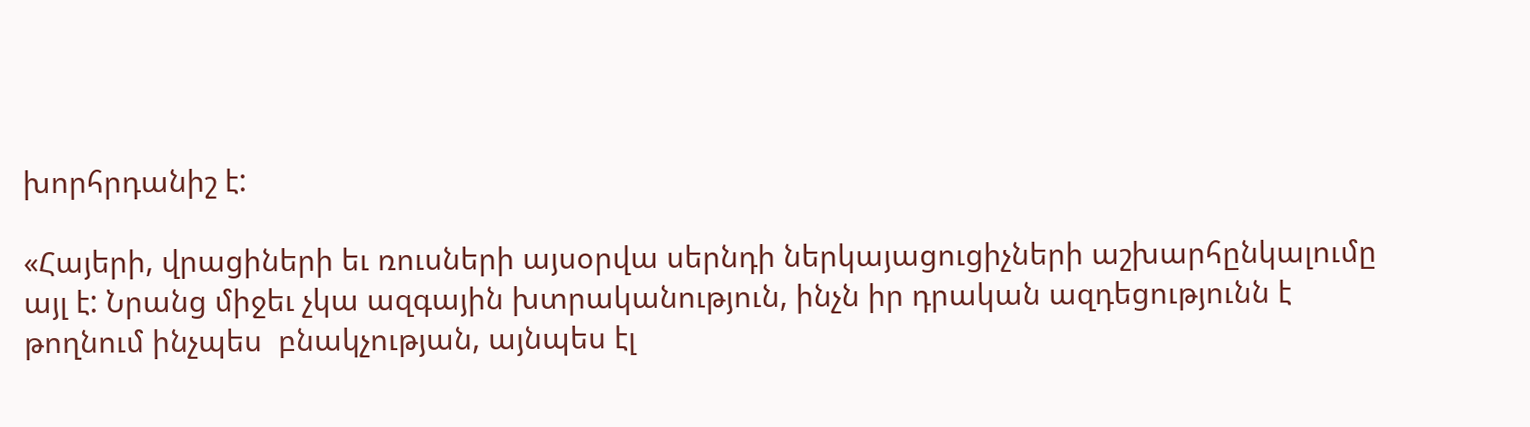խորհրդանիշ է:

«Հայերի, վրացիների եւ ռուսների այսօրվա սերնդի ներկայացուցիչների աշխարհընկալումը այլ է: Նրանց միջեւ չկա ազգային խտրականություն, ինչն իր դրական ազդեցությունն է թողնում ինչպես  բնակչության, այնպես էլ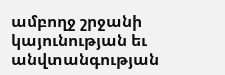ամբողջ շրջանի կայունության եւ անվտանգության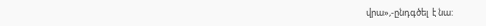վրա»,-ընդգծել  է նա: